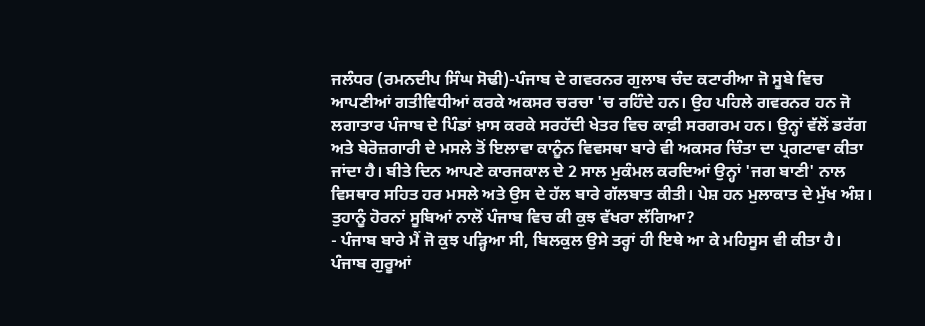ਜਲੰਧਰ (ਰਮਨਦੀਪ ਸਿੰਘ ਸੋਢੀ)-ਪੰਜਾਬ ਦੇ ਗਵਰਨਰ ਗੁਲਾਬ ਚੰਦ ਕਟਾਰੀਆ ਜੋ ਸੂਬੇ ਵਿਚ ਆਪਣੀਆਂ ਗਤੀਵਿਧੀਆਂ ਕਰਕੇ ਅਕਸਰ ਚਰਚਾ 'ਚ ਰਹਿੰਦੇ ਹਨ। ਉਹ ਪਹਿਲੇ ਗਵਰਨਰ ਹਨ ਜੋ ਲਗਾਤਾਰ ਪੰਜਾਬ ਦੇ ਪਿੰਡਾਂ ਖ਼ਾਸ ਕਰਕੇ ਸਰਹੱਦੀ ਖੇਤਰ ਵਿਚ ਕਾਫ਼ੀ ਸਰਗਰਮ ਹਨ। ਉਨ੍ਹਾਂ ਵੱਲੋਂ ਡਰੱਗ ਅਤੇ ਬੇਰੋਜ਼ਗਾਰੀ ਦੇ ਮਸਲੇ ਤੋਂ ਇਲਾਵਾ ਕਾਨੂੰਨ ਵਿਵਸਥਾ ਬਾਰੇ ਵੀ ਅਕਸਰ ਚਿੰਤਾ ਦਾ ਪ੍ਰਗਟਾਵਾ ਕੀਤਾ ਜਾਂਦਾ ਹੈ। ਬੀਤੇ ਦਿਨ ਆਪਣੇ ਕਾਰਜਕਾਲ ਦੇ 2 ਸਾਲ ਮੁਕੰਮਲ ਕਰਦਿਆਂ ਉਨ੍ਹਾਂ 'ਜਗ ਬਾਣੀ' ਨਾਲ ਵਿਸਥਾਰ ਸਹਿਤ ਹਰ ਮਸਲੇ ਅਤੇ ਉਸ ਦੇ ਹੱਲ ਬਾਰੇ ਗੱਲਬਾਤ ਕੀਤੀ। ਪੇਸ਼ ਹਨ ਮੁਲਾਕਾਤ ਦੇ ਮੁੱਖ ਅੰਸ਼।
ਤੁਹਾਨੂੰ ਹੋਰਨਾਂ ਸੂਬਿਆਂ ਨਾਲੋਂ ਪੰਜਾਬ ਵਿਚ ਕੀ ਕੁਝ ਵੱਖਰਾ ਲੱਗਿਆ?
- ਪੰਜਾਬ ਬਾਰੇ ਮੈਂ ਜੋ ਕੁਝ ਪੜ੍ਹਿਆ ਸੀ, ਬਿਲਕੁਲ ਉਸੇ ਤਰ੍ਹਾਂ ਹੀ ਇਥੇ ਆ ਕੇ ਮਹਿਸੂਸ ਵੀ ਕੀਤਾ ਹੈ। ਪੰਜਾਬ ਗੁਰੂਆਂ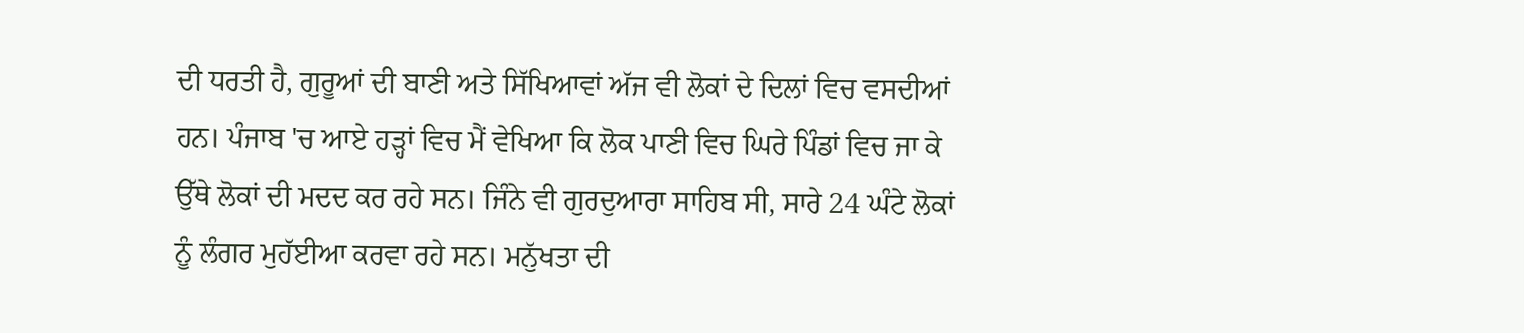ਦੀ ਧਰਤੀ ਹੈ, ਗੁਰੂਆਂ ਦੀ ਬਾਣੀ ਅਤੇ ਸਿੱਖਿਆਵਾਂ ਅੱਜ ਵੀ ਲੋਕਾਂ ਦੇ ਦਿਲਾਂ ਵਿਚ ਵਸਦੀਆਂ ਹਨ। ਪੰਜਾਬ 'ਚ ਆਏ ਹੜ੍ਹਾਂ ਵਿਚ ਮੈਂ ਵੇਖਿਆ ਕਿ ਲੋਕ ਪਾਣੀ ਵਿਚ ਘਿਰੇ ਪਿੰਡਾਂ ਵਿਚ ਜਾ ਕੇ ਉੱਥੇ ਲੋਕਾਂ ਦੀ ਮਦਦ ਕਰ ਰਹੇ ਸਨ। ਜਿੰਨੇ ਵੀ ਗੁਰਦੁਆਰਾ ਸਾਹਿਬ ਸੀ, ਸਾਰੇ 24 ਘੰਟੇ ਲੋਕਾਂ ਨੂੰ ਲੰਗਰ ਮੁਹੱਈਆ ਕਰਵਾ ਰਹੇ ਸਨ। ਮਨੁੱਖਤਾ ਦੀ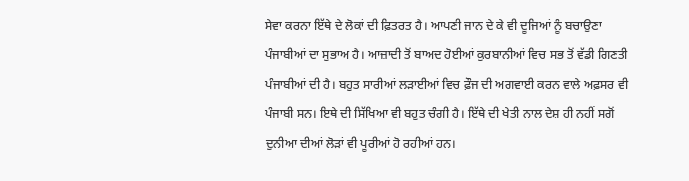ਸੇਵਾ ਕਰਨਾ ਇੱਥੇ ਦੇ ਲੋਕਾਂ ਦੀ ਫ਼ਿਤਰਤ ਹੈ। ਆਪਣੀ ਜਾਨ ਦੇ ਕੇ ਵੀ ਦੂਜਿਆਂ ਨੂੰ ਬਚਾਉਣਾ ਪੰਜਾਬੀਆਂ ਦਾ ਸੁਭਾਅ ਹੈ। ਆਜ਼ਾਦੀ ਤੋਂ ਬਾਅਦ ਹੋਈਆਂ ਕੁਰਬਾਨੀਆਂ ਵਿਚ ਸਭ ਤੋਂ ਵੱਡੀ ਗਿਣਤੀ ਪੰਜਾਬੀਆਂ ਦੀ ਹੈ। ਬਹੁਤ ਸਾਰੀਆਂ ਲੜਾਈਆਂ ਵਿਚ ਫ਼ੌਜ ਦੀ ਅਗਵਾਈ ਕਰਨ ਵਾਲੇ ਅਫ਼ਸਰ ਵੀ ਪੰਜਾਬੀ ਸਨ। ਇਥੇ ਦੀ ਸਿੱਖਿਆ ਵੀ ਬਹੁਤ ਚੰਗੀ ਹੈ। ਇੱਥੇ ਦੀ ਖੇਤੀ ਨਾਲ ਦੇਸ਼ ਹੀ ਨਹੀਂ ਸਗੋਂ ਦੁਨੀਆ ਦੀਆਂ ਲੋੜਾਂ ਵੀ ਪੂਰੀਆਂ ਹੋ ਰਹੀਆਂ ਹਨ।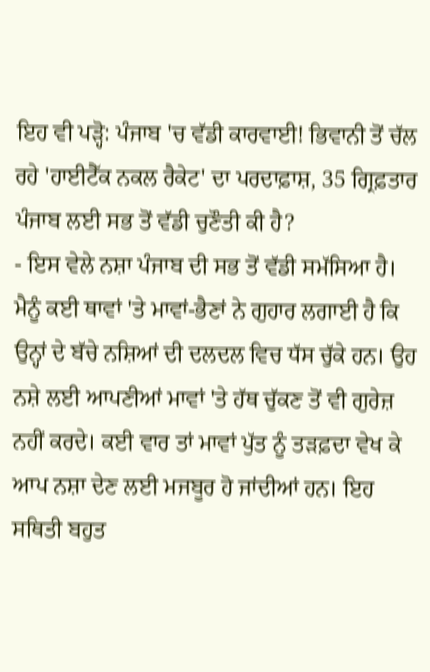ਇਹ ਵੀ ਪੜ੍ਹੋ: ਪੰਜਾਬ 'ਚ ਵੱਡੀ ਕਾਰਵਾਈ! ਭਿਵਾਨੀ ਤੋਂ ਚੱਲ ਰਹੇ 'ਹਾਈਟੈੱਕ ਨਕਲ ਰੈਕੇਟ' ਦਾ ਪਰਦਾਫ਼ਾਸ਼, 35 ਗ੍ਰਿਫ਼ਤਾਰ
ਪੰਜਾਬ ਲਈ ਸਭ ਤੋਂ ਵੱਡੀ ਚੁਣੌਤੀ ਕੀ ਹੈ?
- ਇਸ ਵੇਲੇ ਨਸ਼ਾ ਪੰਜਾਬ ਦੀ ਸਭ ਤੋਂ ਵੱਡੀ ਸਮੱਸਿਆ ਹੈ। ਮੈਨੂੰ ਕਈ ਥਾਵਾਂ 'ਤੇ ਮਾਵਾਂ-ਭੈਣਾਂ ਨੇ ਗੁਹਾਰ ਲਗਾਈ ਹੈ ਕਿ ਉਨ੍ਹਾਂ ਦੇ ਬੱਚੇ ਨਸ਼ਿਆਂ ਦੀ ਦਲਦਲ ਵਿਚ ਧੱਸ ਚੁੱਕੇ ਹਨ। ਉਹ ਨਸ਼ੇ ਲਈ ਆਪਣੀਆਂ ਮਾਵਾਂ 'ਤੇ ਹੱਥ ਚੁੱਕਣ ਤੋਂ ਵੀ ਗੁਰੇਜ਼ ਨਹੀਂ ਕਰਦੇ। ਕਈ ਵਾਰ ਤਾਂ ਮਾਵਾਂ ਪੁੱਤ ਨੂੰ ਤੜਫ਼ਦਾ ਵੇਖ ਕੇ ਆਪ ਨਸ਼ਾ ਦੇਣ ਲਈ ਮਜਬੂਰ ਹੋ ਜਾਂਦੀਆਂ ਹਨ। ਇਹ ਸਥਿਤੀ ਬਹੁਤ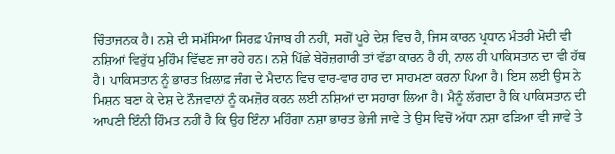ਚਿੰਤਾਜਨਕ ਹੈ। ਨਸ਼ੇ ਦੀ ਸਮੱਸਿਆ ਸਿਰਫ਼ ਪੰਜਾਬ ਹੀ ਨਹੀਂ, ਸਗੋਂ ਪੂਰੇ ਦੇਸ਼ ਵਿਚ ਹੈ, ਜਿਸ ਕਾਰਨ ਪ੍ਰਧਾਨ ਮੰਤਰੀ ਮੋਦੀ ਵੀ ਨਸ਼ਿਆਂ ਵਿਰੁੱਧ ਮੁਹਿੰਮ ਵਿੱਢਣ ਜਾ ਰਹੇ ਹਨ। ਨਸ਼ੇ ਪਿੱਛੇ ਬੇਰੋਜ਼ਗਾਰੀ ਤਾਂ ਵੱਡਾ ਕਾਰਨ ਹੈ ਹੀ, ਨਾਲ ਹੀ ਪਾਕਿਸਤਾਨ ਦਾ ਵੀ ਹੱਥ ਹੈ। ਪਾਕਿਸਤਾਨ ਨੂੰ ਭਾਰਤ ਖ਼ਿਲਾਫ਼ ਜੰਗ ਦੇ ਮੈਦਾਨ ਵਿਚ ਵਾਰ-ਵਾਰ ਹਾਰ ਦਾ ਸਾਹਮਣਾ ਕਰਨਾ ਪਿਆ ਹੈ। ਇਸ ਲਈ ਉਸ ਨੇ ਮਿਸ਼ਨ ਬਣਾ ਕੇ ਦੇਸ਼ ਦੇ ਨੌਜਵਾਨਾਂ ਨੂੰ ਕਮਜ਼ੋਰ ਕਰਨ ਲਈ ਨਸ਼ਿਆਂ ਦਾ ਸਹਾਰਾ ਲਿਆ ਹੈ। ਮੈਨੂੰ ਲੱਗਦਾ ਹੈ ਕਿ ਪਾਕਿਸਤਾਨ ਦੀ ਆਪਣੀ ਇੰਨੀ ਹਿੰਮਤ ਨਹੀਂ ਹੈ ਕਿ ਉਹ ਇੰਨਾ ਮਹਿੰਗਾ ਨਸ਼ਾ ਭਾਰਤ ਭੇਜੀ ਜਾਵੇ ਤੇ ਉਸ ਵਿਚੋਂ ਅੱਧਾ ਨਸ਼ਾ ਫੜਿਆ ਵੀ ਜਾਵੇ ਤੇ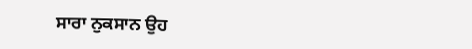ਸਾਰਾ ਨੁਕਸਾਨ ਉਹ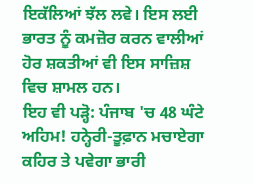ਇਕੱਲਿਆਂ ਝੱਲ ਲਵੇ। ਇਸ ਲਈ ਭਾਰਤ ਨੂੰ ਕਮਜ਼ੋਰ ਕਰਨ ਵਾਲੀਆਂ ਹੋਰ ਸ਼ਕਤੀਆਂ ਵੀ ਇਸ ਸਾਜ਼ਿਸ਼ ਵਿਚ ਸ਼ਾਮਲ ਹਨ।
ਇਹ ਵੀ ਪੜ੍ਹੋ: ਪੰਜਾਬ 'ਚ 48 ਘੰਟੇ ਅਹਿਮ! ਹਨ੍ਹੇਰੀ-ਤੂਫ਼ਾਨ ਮਚਾਏਗਾ ਕਹਿਰ ਤੇ ਪਵੇਗਾ ਭਾਰੀ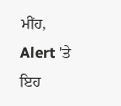ਮੀਂਹ, Alert 'ਤੇ ਇਹ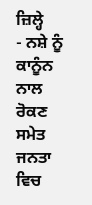ਜ਼ਿਲ੍ਹੇ
- ਨਸ਼ੇ ਨੂੰ ਕਾਨੂੰਨ ਨਾਲ ਰੋਕਣ ਸਮੇਤ ਜਨਤਾ ਵਿਚ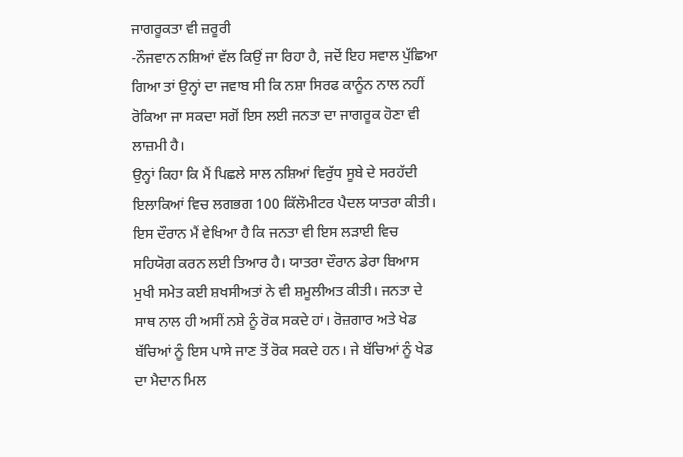ਜਾਗਰੂਕਤਾ ਵੀ ਜ਼ਰੂਰੀ
-ਨੌਜਵਾਨ ਨਸ਼ਿਆਂ ਵੱਲ ਕਿਉਂ ਜਾ ਰਿਹਾ ਹੈ, ਜਦੋਂ ਇਹ ਸਵਾਲ ਪੁੱਛਿਆ ਗਿਆ ਤਾਂ ਉਨ੍ਹਾਂ ਦਾ ਜਵਾਬ ਸੀ ਕਿ ਨਸ਼ਾ ਸਿਰਫ ਕਾਨੂੰਨ ਨਾਲ ਨਹੀਂ ਰੋਕਿਆ ਜਾ ਸਕਦਾ ਸਗੋਂ ਇਸ ਲਈ ਜਨਤਾ ਦਾ ਜਾਗਰੂਕ ਹੋਣਾ ਵੀ ਲਾਜ਼ਮੀ ਹੈ।
ਉਨ੍ਹਾਂ ਕਿਹਾ ਕਿ ਮੈਂ ਪਿਛਲੇ ਸਾਲ ਨਸ਼ਿਆਂ ਵਿਰੁੱਧ ਸੂਬੇ ਦੇ ਸਰਹੱਦੀ ਇਲਾਕਿਆਂ ਵਿਚ ਲਗਭਗ 100 ਕਿੱਲੋਮੀਟਰ ਪੈਦਲ ਯਾਤਰਾ ਕੀਤੀ। ਇਸ ਦੌਰਾਨ ਮੈਂ ਵੇਖਿਆ ਹੈ ਕਿ ਜਨਤਾ ਵੀ ਇਸ ਲੜਾਈ ਵਿਚ ਸਹਿਯੋਗ ਕਰਨ ਲਈ ਤਿਆਰ ਹੈ। ਯਾਤਰਾ ਦੌਰਾਨ ਡੇਰਾ ਬਿਆਸ ਮੁਖੀ ਸਮੇਤ ਕਈ ਸ਼ਖਸੀਅਤਾਂ ਨੇ ਵੀ ਸ਼ਮੂਲੀਅਤ ਕੀਤੀ। ਜਨਤਾ ਦੇ ਸਾਥ ਨਾਲ ਹੀ ਅਸੀਂ ਨਸ਼ੇ ਨੂੰ ਰੋਕ ਸਕਦੇ ਹਾਂ। ਰੋਜ਼ਗਾਰ ਅਤੇ ਖੇਡ ਬੱਚਿਆਂ ਨੂੰ ਇਸ ਪਾਸੇ ਜਾਣ ਤੋਂ ਰੋਕ ਸਕਦੇ ਹਨ। ਜੇ ਬੱਚਿਆਂ ਨੂੰ ਖੇਡ ਦਾ ਮੈਦਾਨ ਮਿਲ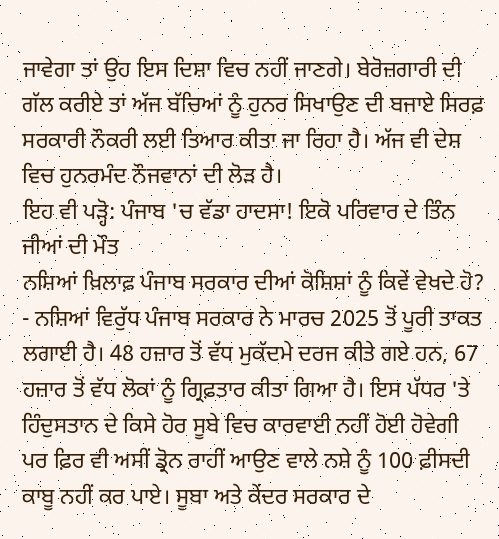ਜਾਵੇਗਾ ਤਾਂ ਉਹ ਇਸ ਦਿਸ਼ਾ ਵਿਚ ਨਹੀਂ ਜਾਣਗੇ। ਬੇਰੋਜ਼ਗਾਰੀ ਦੀ ਗੱਲ ਕਰੀਏ ਤਾਂ ਅੱਜ ਬੱਚਿਆਂ ਨੂੰ ਹੁਨਰ ਸਿਖਾਉਣ ਦੀ ਬਜਾਏ ਸਿਰਫ਼ ਸਰਕਾਰੀ ਨੌਕਰੀ ਲਈ ਤਿਆਰ ਕੀਤਾ ਜਾ ਰਿਹਾ ਹੈ। ਅੱਜ ਵੀ ਦੇਸ਼ ਵਿਚ ਹੁਨਰਮੰਦ ਨੌਜਵਾਨਾਂ ਦੀ ਲੋੜ ਹੈ।
ਇਹ ਵੀ ਪੜ੍ਹੋ: ਪੰਜਾਬ 'ਚ ਵੱਡਾ ਹਾਦਸਾ! ਇਕੋ ਪਰਿਵਾਰ ਦੇ ਤਿੰਨ ਜੀਆਂ ਦੀ ਮੌਤ
ਨਸ਼ਿਆਂ ਖ਼ਿਲਾਫ਼ ਪੰਜਾਬ ਸਰਕਾਰ ਦੀਆਂ ਕੋਸ਼ਿਸ਼ਾਂ ਨੂੰ ਕਿਵੇਂ ਵੇਖਦੇ ਹੋ?
- ਨਸ਼ਿਆਂ ਵਿਰੁੱਧ ਪੰਜਾਬ ਸਰਕਾਰ ਨੇ ਮਾਰਚ 2025 ਤੋਂ ਪੂਰੀ ਤਾਕਤ ਲਗਾਈ ਹੈ। 48 ਹਜ਼ਾਰ ਤੋਂ ਵੱਧ ਮੁਕੱਦਮੇ ਦਰਜ ਕੀਤੇ ਗਏ ਹਨ, 67 ਹਜ਼ਾਰ ਤੋਂ ਵੱਧ ਲੋਕਾਂ ਨੂੰ ਗ੍ਰਿਫ਼ਤਾਰ ਕੀਤਾ ਗਿਆ ਹੈ। ਇਸ ਪੱਧਰ 'ਤੇ ਹਿੰਦੁਸਤਾਨ ਦੇ ਕਿਸੇ ਹੋਰ ਸੂਬੇ ਵਿਚ ਕਾਰਵਾਈ ਨਹੀਂ ਹੋਈ ਹੋਵੇਗੀ ਪਰ ਫ਼ਿਰ ਵੀ ਅਸੀਂ ਡ੍ਰੋਨ ਰਾਹੀਂ ਆਉਣ ਵਾਲੇ ਨਸ਼ੇ ਨੂੰ 100 ਫ਼ੀਸਦੀ ਕਾਬੂ ਨਹੀਂ ਕਰ ਪਾਏ। ਸੂਬਾ ਅਤੇ ਕੇਂਦਰ ਸਰਕਾਰ ਦੇ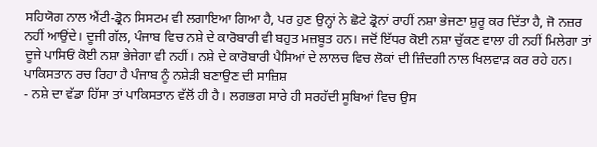ਸਹਿਯੋਗ ਨਾਲ ਐਂਟੀ-ਡ੍ਰੋਨ ਸਿਸਟਮ ਵੀ ਲਗਾਇਆ ਗਿਆ ਹੈ, ਪਰ ਹੁਣ ਉਨ੍ਹਾਂ ਨੇ ਛੋਟੇ ਡ੍ਰੋਨਾਂ ਰਾਹੀਂ ਨਸ਼ਾ ਭੇਜਣਾ ਸ਼ੁਰੂ ਕਰ ਦਿੱਤਾ ਹੈ, ਜੋ ਨਜ਼ਰ ਨਹੀਂ ਆਉਂਦੇ। ਦੂਜੀ ਗੱਲ, ਪੰਜਾਬ ਵਿਚ ਨਸ਼ੇ ਦੇ ਕਾਰੋਬਾਰੀ ਵੀ ਬਹੁਤ ਮਜ਼ਬੂਤ ਹਨ। ਜਦੋਂ ਇੱਧਰ ਕੋਈ ਨਸ਼ਾ ਚੁੱਕਣ ਵਾਲਾ ਹੀ ਨਹੀਂ ਮਿਲੇਗਾ ਤਾਂ ਦੂਜੇ ਪਾਸਿਓਂ ਕੋਈ ਨਸ਼ਾ ਭੇਜੇਗਾ ਵੀ ਨਹੀਂ। ਨਸ਼ੇ ਦੇ ਕਾਰੋਬਾਰੀ ਪੈਸਿਆਂ ਦੇ ਲਾਲਚ ਵਿਚ ਲੋਕਾਂ ਦੀ ਜ਼ਿੰਦਗੀ ਨਾਲ ਖਿਲਵਾੜ ਕਰ ਰਹੇ ਹਨ।
ਪਾਕਿਸਤਾਨ ਰਚ ਰਿਹਾ ਹੈ ਪੰਜਾਬ ਨੂੰ ਨਸ਼ੇੜੀ ਬਣਾਉਣ ਦੀ ਸਾਜ਼ਿਸ਼
- ਨਸ਼ੇ ਦਾ ਵੱਡਾ ਹਿੱਸਾ ਤਾਂ ਪਾਕਿਸਤਾਨ ਵੱਲੋਂ ਹੀ ਹੈ। ਲਗਭਗ ਸਾਰੇ ਹੀ ਸਰਹੱਦੀ ਸੂਬਿਆਂ ਵਿਚ ਉਸ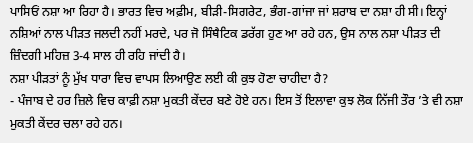ਪਾਸਿਓਂ ਨਸ਼ਾ ਆ ਰਿਹਾ ਹੈ। ਭਾਰਤ ਵਿਚ ਅਫ਼ੀਮ, ਬੀੜੀ-ਸਿਗਰੇਟ, ਭੰਗ-ਗਾਂਜਾ ਜਾਂ ਸ਼ਰਾਬ ਦਾ ਨਸ਼ਾ ਹੀ ਸੀ। ਇਨ੍ਹਾਂ ਨਸ਼ਿਆਂ ਨਾਲ ਪੀੜਤ ਜਲਦੀ ਨਹੀਂ ਮਰਦੇ, ਪਰ ਜੋ ਸਿੰਥੈਟਿਕ ਡਰੱਗ ਹੁਣ ਆ ਰਹੇ ਹਨ, ਉਸ ਨਾਲ ਨਸ਼ਾ ਪੀੜਤ ਦੀ ਜ਼ਿੰਦਗੀ ਮਹਿਜ਼ 3-4 ਸਾਲ ਹੀ ਰਹਿ ਜਾਂਦੀ ਹੈ।
ਨਸ਼ਾ ਪੀੜਤਾਂ ਨੂੰ ਮੁੱਖ ਧਾਰਾ ਵਿਚ ਵਾਪਸ ਲਿਆਉਣ ਲਈ ਕੀ ਕੁਝ ਹੋਣਾ ਚਾਹੀਦਾ ਹੈ?
- ਪੰਜਾਬ ਦੇ ਹਰ ਜ਼ਿਲੇ ਵਿਚ ਕਾਫ਼ੀ ਨਸ਼ਾ ਮੁਕਤੀ ਕੇਂਦਰ ਬਣੇ ਹੋਏ ਹਨ। ਇਸ ਤੋਂ ਇਲਾਵਾ ਕੁਝ ਲੋਕ ਨਿੱਜੀ ਤੌਰ ’ਤੇ ਵੀ ਨਸ਼ਾ ਮੁਕਤੀ ਕੇਂਦਰ ਚਲਾ ਰਹੇ ਹਨ।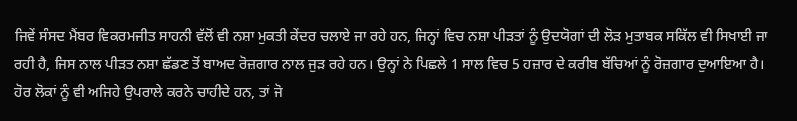ਜਿਵੇਂ ਸੰਸਦ ਮੈਂਬਰ ਵਿਕਰਮਜੀਤ ਸਾਹਨੀ ਵੱਲੋਂ ਵੀ ਨਸ਼ਾ ਮੁਕਤੀ ਕੇਂਦਰ ਚਲਾਏ ਜਾ ਰਹੇ ਹਨ, ਜਿਨ੍ਹਾਂ ਵਿਚ ਨਸ਼ਾ ਪੀੜਤਾਂ ਨੂੰ ਉਦਯੋਗਾਂ ਦੀ ਲੋੜ ਮੁਤਾਬਕ ਸਕਿੱਲ ਵੀ ਸਿਖਾਈ ਜਾ ਰਹੀ ਹੈ, ਜਿਸ ਨਾਲ ਪੀੜਤ ਨਸ਼ਾ ਛੱਡਣ ਤੋਂ ਬਾਅਦ ਰੋਜ਼ਗਾਰ ਨਾਲ ਜੁੜ ਰਹੇ ਹਨ। ਉਨ੍ਹਾਂ ਨੇ ਪਿਛਲੇ 1 ਸਾਲ ਵਿਚ 5 ਹਜ਼ਾਰ ਦੇ ਕਰੀਬ ਬੱਚਿਆਂ ਨੂੰ ਰੋਜ਼ਗਾਰ ਦੁਆਇਆ ਹੈ। ਹੋਰ ਲੋਕਾਂ ਨੂੰ ਵੀ ਅਜਿਹੇ ਉਪਰਾਲੇ ਕਰਨੇ ਚਾਹੀਦੇ ਹਨ, ਤਾਂ ਜੋ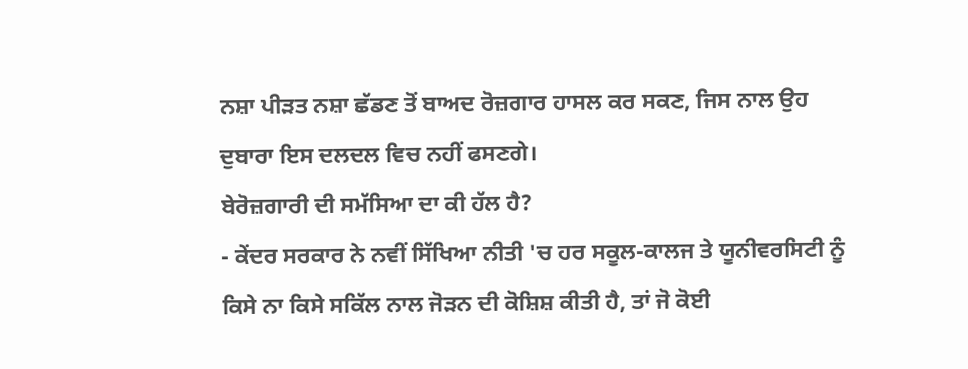ਨਸ਼ਾ ਪੀੜਤ ਨਸ਼ਾ ਛੱਡਣ ਤੋਂ ਬਾਅਦ ਰੋਜ਼ਗਾਰ ਹਾਸਲ ਕਰ ਸਕਣ, ਜਿਸ ਨਾਲ ਉਹ ਦੁਬਾਰਾ ਇਸ ਦਲਦਲ ਵਿਚ ਨਹੀਂ ਫਸਣਗੇ।
ਬੇਰੋਜ਼ਗਾਰੀ ਦੀ ਸਮੱਸਿਆ ਦਾ ਕੀ ਹੱਲ ਹੈ?
- ਕੇਂਦਰ ਸਰਕਾਰ ਨੇ ਨਵੀਂ ਸਿੱਖਿਆ ਨੀਤੀ 'ਚ ਹਰ ਸਕੂਲ-ਕਾਲਜ ਤੇ ਯੂਨੀਵਰਸਿਟੀ ਨੂੰ ਕਿਸੇ ਨਾ ਕਿਸੇ ਸਕਿੱਲ ਨਾਲ ਜੋੜਨ ਦੀ ਕੋਸ਼ਿਸ਼ ਕੀਤੀ ਹੈ, ਤਾਂ ਜੋ ਕੋਈ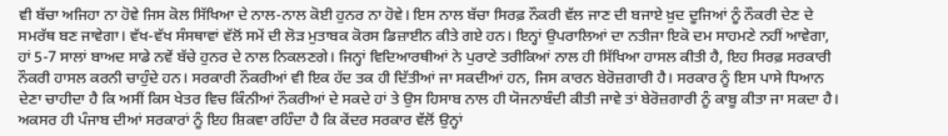ਵੀ ਬੱਚਾ ਅਜਿਹਾ ਨਾ ਹੋਵੇ ਜਿਸ ਕੋਲ ਸਿੱਖਿਆ ਦੇ ਨਾਲ-ਨਾਲ ਕੋਈ ਹੁਨਰ ਨਾ ਹੋਵੇ। ਇਸ ਨਾਲ ਬੱਚਾ ਸਿਰਫ਼ ਨੌਕਰੀ ਵੱਲ ਜਾਣ ਦੀ ਬਜਾਏ ਖ਼ੁਦ ਦੂਜਿਆਂ ਨੂੰ ਨੌਕਰੀ ਦੇਣ ਦੇ ਸਮਰੱਥ ਬਣ ਜਾਵੇਗਾ। ਵੱਖ-ਵੱਖ ਸੰਸਥਾਵਾਂ ਵੱਲੋਂ ਸਮੇਂ ਦੀ ਲੋੜ ਮੁਤਾਬਕ ਕੋਰਸ ਡਿਜ਼ਾਈਨ ਕੀਤੇ ਗਏ ਹਨ। ਇਨ੍ਹਾਂ ਉਪਰਾਲਿਆਂ ਦਾ ਨਤੀਜਾ ਇਕੋ ਦਮ ਸਾਹਮਣੇ ਨਹੀਂ ਆਵੇਗਾ, ਹਾਂ 5-7 ਸਾਲਾਂ ਬਾਅਦ ਸਾਡੇ ਨਵੇਂ ਬੱਚੇ ਹੁਨਰ ਦੇ ਨਾਲ ਨਿਕਲਣਗੇ। ਜਿਨ੍ਹਾਂ ਵਿਦਿਆਰਥੀਆਂ ਨੇ ਪੁਰਾਣੇ ਤਰੀਕਿਆਂ ਨਾਲ ਹੀ ਸਿੱਖਿਆ ਹਾਸਲ ਕੀਤੀ ਹੈ, ਇਹ ਸਿਰਫ਼ ਸਰਕਾਰੀ ਨੌਕਰੀ ਹਾਸਲ ਕਰਨੀ ਚਾਹੁੰਦੇ ਹਨ। ਸਰਕਾਰੀ ਨੌਕਰੀਆਂ ਵੀ ਇਕ ਹੱਦ ਤਕ ਹੀ ਦਿੱਤੀਆਂ ਜਾ ਸਕਦੀਆਂ ਹਨ, ਜਿਸ ਕਾਰਨ ਬੇਰੋਜ਼ਗਾਰੀ ਹੈ। ਸਰਕਾਰ ਨੂੰ ਇਸ ਪਾਸੇ ਧਿਆਨ ਦੇਣਾ ਚਾਹੀਦਾ ਹੈ ਕਿ ਅਸੀਂ ਕਿਸ ਖੇਤਰ ਵਿਚ ਕਿੰਨੀਆਂ ਨੌਕਰੀਆਂ ਦੇ ਸਕਦੇ ਹਾਂ ਤੇ ਉਸ ਹਿਸਾਬ ਨਾਲ ਹੀ ਯੋਜਨਾਬੰਦੀ ਕੀਤੀ ਜਾਵੇ ਤਾਂ ਬੇਰੋਜ਼ਗਾਰੀ ਨੂੰ ਕਾਬੂ ਕੀਤਾ ਜਾ ਸਕਦਾ ਹੈ।
ਅਕਸਰ ਹੀ ਪੰਜਾਬ ਦੀਆਂ ਸਰਕਾਰਾਂ ਨੂੰ ਇਹ ਸ਼ਿਕਵਾ ਰਹਿੰਦਾ ਹੈ ਕਿ ਕੇਂਦਰ ਸਰਕਾਰ ਵੱਲੋਂ ਉਨ੍ਹਾਂ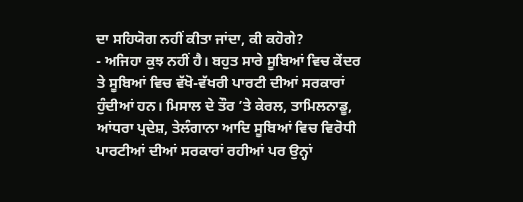ਦਾ ਸਹਿਯੋਗ ਨਹੀਂ ਕੀਤਾ ਜਾਂਦਾ, ਕੀ ਕਹੋਗੇ?
- ਅਜਿਹਾ ਕੁਝ ਨਹੀਂ ਹੈ। ਬਹੁਤ ਸਾਰੇ ਸੂਬਿਆਂ ਵਿਚ ਕੇਂਦਰ ਤੇ ਸੂਬਿਆਂ ਵਿਚ ਵੱਖੋ-ਵੱਖਰੀ ਪਾਰਟੀ ਦੀਆਂ ਸਰਕਾਰਾਂ ਹੁੰਦੀਆਂ ਹਨ। ਮਿਸਾਲ ਦੇ ਤੌਰ ’ਤੇ ਕੇਰਲ, ਤਾਮਿਲਨਾਡੂ, ਆਂਧਰਾ ਪ੍ਰਦੇਸ਼, ਤੇਲੰਗਾਨਾ ਆਦਿ ਸੂਬਿਆਂ ਵਿਚ ਵਿਰੋਧੀ ਪਾਰਟੀਆਂ ਦੀਆਂ ਸਰਕਾਰਾਂ ਰਹੀਆਂ ਪਰ ਉਨ੍ਹਾਂ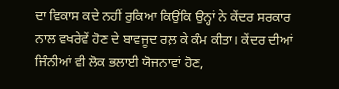ਦਾ ਵਿਕਾਸ ਕਦੇ ਨਹੀਂ ਰੁਕਿਆ ਕਿਉਂਕਿ ਉਨ੍ਹਾਂ ਨੇ ਕੇਂਦਰ ਸਰਕਾਰ ਨਾਲ ਵਖਰੇਵੇਂ ਹੋਣ ਦੇ ਬਾਵਜੂਦ ਰਲ਼ ਕੇ ਕੰਮ ਕੀਤਾ। ਕੇਂਦਰ ਦੀਆਂ ਜਿੰਨੀਆਂ ਵੀ ਲੋਕ ਭਲਾਈ ਯੋਜਨਾਵਾਂ ਹੋਣ,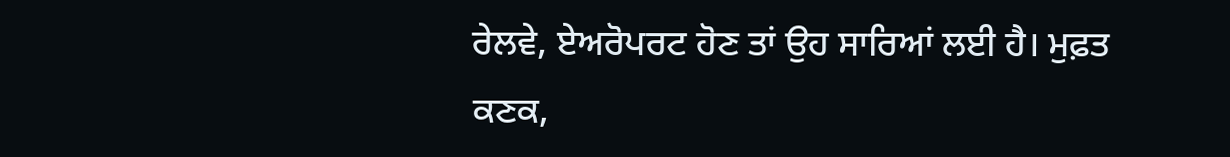ਰੇਲਵੇ, ਏਅਰੋਪਰਟ ਹੋਣ ਤਾਂ ਉਹ ਸਾਰਿਆਂ ਲਈ ਹੈ। ਮੁਫ਼ਤ ਕਣਕ,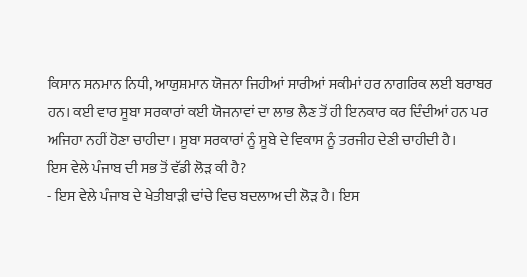ਕਿਸਾਨ ਸਨਮਾਨ ਨਿਧੀ, ਆਯੁਸ਼ਮਾਨ ਯੋਜਨਾ ਜਿਹੀਆਂ ਸਾਰੀਆਂ ਸਕੀਮਾਂ ਹਰ ਨਾਗਰਿਕ ਲਈ ਬਰਾਬਰ ਹਨ। ਕਈ ਵਾਰ ਸੂਬਾ ਸਰਕਾਰਾਂ ਕਈ ਯੋਜਨਾਵਾਂ ਦਾ ਲਾਭ ਲੈਣ ਤੋਂ ਹੀ ਇਨਕਾਰ ਕਰ ਦਿੰਦੀਆਂ ਹਨ ਪਰ ਅਜਿਹਾ ਨਹੀਂ ਹੋਣਾ ਚਾਹੀਦਾ। ਸੂਬਾ ਸਰਕਾਰਾਂ ਨੂੰ ਸੂਬੇ ਦੇ ਵਿਕਾਸ ਨੂੰ ਤਰਜੀਹ ਦੇਣੀ ਚਾਹੀਦੀ ਹੈ।
ਇਸ ਵੇਲੇ ਪੰਜਾਬ ਦੀ ਸਭ ਤੋਂ ਵੱਡੀ ਲੋੜ ਕੀ ਹੈ?
- ਇਸ ਵੇਲੇ ਪੰਜਾਬ ਦੇ ਖੇਤੀਬਾੜੀ ਢਾਂਚੇ ਵਿਚ ਬਦਲਾਅ ਦੀ ਲੋੜ ਹੈ। ਇਸ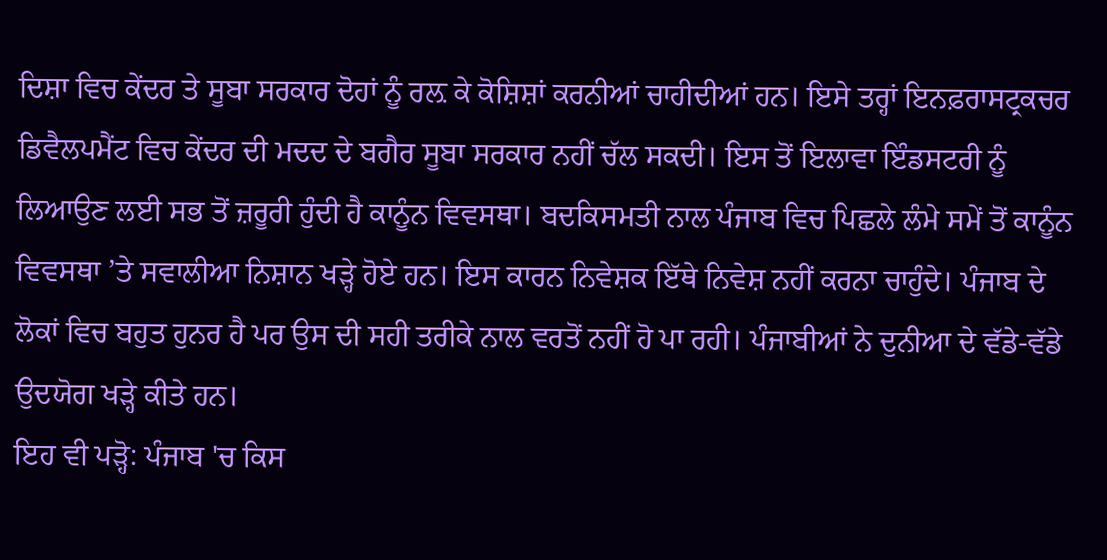ਦਿਸ਼ਾ ਵਿਚ ਕੇਂਦਰ ਤੇ ਸੂਬਾ ਸਰਕਾਰ ਦੋਹਾਂ ਨੂੰ ਰਲ਼ ਕੇ ਕੋਸ਼ਿਸ਼ਾਂ ਕਰਨੀਆਂ ਚਾਹੀਦੀਆਂ ਹਨ। ਇਸੇ ਤਰ੍ਹਾਂ ਇਨਫ਼ਰਾਸਟ੍ਰਕਚਰ ਡਿਵੈਲਪਮੈਂਟ ਵਿਚ ਕੇਂਦਰ ਦੀ ਮਦਦ ਦੇ ਬਗੈਰ ਸੂਬਾ ਸਰਕਾਰ ਨਹੀਂ ਚੱਲ ਸਕਦੀ। ਇਸ ਤੋਂ ਇਲਾਵਾ ਇੰਡਸਟਰੀ ਨੂੰ ਲਿਆਉਣ ਲਈ ਸਭ ਤੋਂ ਜ਼ਰੂਰੀ ਹੁੰਦੀ ਹੈ ਕਾਨੂੰਨ ਵਿਵਸਥਾ। ਬਦਕਿਸਮਤੀ ਨਾਲ ਪੰਜਾਬ ਵਿਚ ਪਿਛਲੇ ਲੰਮੇ ਸਮੇਂ ਤੋਂ ਕਾਨੂੰਨ ਵਿਵਸਥਾ ’ਤੇ ਸਵਾਲੀਆ ਨਿਸ਼ਾਨ ਖੜ੍ਹੇ ਹੋਏ ਹਨ। ਇਸ ਕਾਰਨ ਨਿਵੇਸ਼ਕ ਇੱਥੇ ਨਿਵੇਸ਼ ਨਹੀਂ ਕਰਨਾ ਚਾਹੁੰਦੇ। ਪੰਜਾਬ ਦੇ ਲੋਕਾਂ ਵਿਚ ਬਹੁਤ ਹੁਨਰ ਹੈ ਪਰ ਉਸ ਦੀ ਸਹੀ ਤਰੀਕੇ ਨਾਲ ਵਰਤੋਂ ਨਹੀਂ ਹੋ ਪਾ ਰਹੀ। ਪੰਜਾਬੀਆਂ ਨੇ ਦੁਨੀਆ ਦੇ ਵੱਡੇ-ਵੱਡੇ ਉਦਯੋਗ ਖੜ੍ਹੇ ਕੀਤੇ ਹਨ।
ਇਹ ਵੀ ਪੜ੍ਹੋ: ਪੰਜਾਬ 'ਚ ਕਿਸ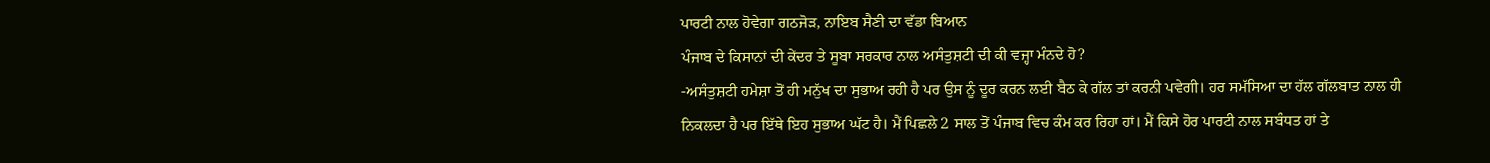ਪਾਰਟੀ ਨਾਲ ਹੋਵੇਗਾ ਗਠਜੋੜ, ਨਾਇਬ ਸੈਣੀ ਦਾ ਵੱਡਾ ਬਿਆਨ
ਪੰਜਾਬ ਦੇ ਕਿਸਾਨਾਂ ਦੀ ਕੇਂਦਰ ਤੇ ਸੂਬਾ ਸਰਕਾਰ ਨਾਲ ਅਸੰਤੁਸ਼ਟੀ ਦੀ ਕੀ ਵਜ੍ਹਾ ਮੰਨਦੇ ਹੋ?
-ਅਸੰਤੁਸ਼ਟੀ ਹਮੇਸ਼ਾ ਤੋਂ ਹੀ ਮਨੁੱਖ ਦਾ ਸੁਭਾਅ ਰਹੀ ਹੈ ਪਰ ਉਸ ਨੂੰ ਦੂਰ ਕਰਨ ਲਈ ਬੈਠ ਕੇ ਗੱਲ ਤਾਂ ਕਰਨੀ ਪਵੇਗੀ। ਹਰ ਸਮੱਸਿਆ ਦਾ ਹੱਲ ਗੱਲਬਾਤ ਨਾਲ ਹੀ ਨਿਕਲਦਾ ਹੈ ਪਰ ਇੱਥੇ ਇਹ ਸੁਭਾਅ ਘੱਟ ਹੈ। ਮੈਂ ਪਿਛਲੇ 2 ਸਾਲ ਤੋਂ ਪੰਜਾਬ ਵਿਚ ਕੰਮ ਕਰ ਰਿਹਾ ਹਾਂ। ਮੈਂ ਕਿਸੇ ਹੋਰ ਪਾਰਟੀ ਨਾਲ ਸਬੰਧਤ ਹਾਂ ਤੇ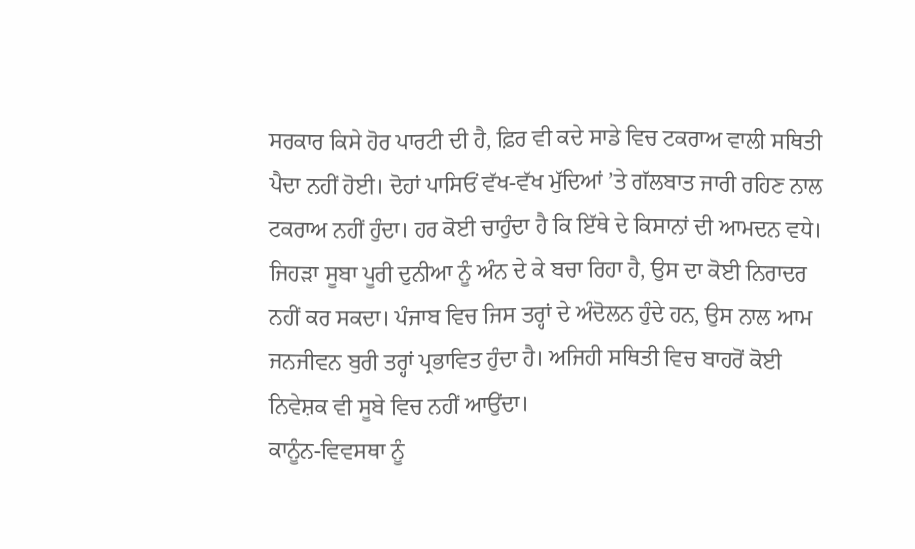ਸਰਕਾਰ ਕਿਸੇ ਹੋਰ ਪਾਰਟੀ ਦੀ ਹੈ, ਫ਼ਿਰ ਵੀ ਕਦੇ ਸਾਡੇ ਵਿਚ ਟਕਰਾਅ ਵਾਲੀ ਸਥਿਤੀ ਪੈਦਾ ਨਹੀਂ ਹੋਈ। ਦੋਹਾਂ ਪਾਸਿਓਂ ਵੱਖ-ਵੱਖ ਮੁੱਦਿਆਂ ’ਤੇ ਗੱਲਬਾਤ ਜਾਰੀ ਰਹਿਣ ਨਾਲ ਟਕਰਾਅ ਨਹੀਂ ਹੁੰਦਾ। ਹਰ ਕੋਈ ਚਾਹੁੰਦਾ ਹੈ ਕਿ ਇੱਥੇ ਦੇ ਕਿਸਾਨਾਂ ਦੀ ਆਮਦਨ ਵਧੇ। ਜਿਹੜਾ ਸੂਬਾ ਪੂਰੀ ਦੁਨੀਆ ਨੂੰ ਅੰਨ ਦੇ ਕੇ ਬਚਾ ਰਿਹਾ ਹੈ, ਉਸ ਦਾ ਕੋਈ ਨਿਰਾਦਰ ਨਹੀਂ ਕਰ ਸਕਦਾ। ਪੰਜਾਬ ਵਿਚ ਜਿਸ ਤਰ੍ਹਾਂ ਦੇ ਅੰਦੋਲਨ ਹੁੰਦੇ ਹਨ, ਉਸ ਨਾਲ ਆਮ ਜਨਜੀਵਨ ਬੁਰੀ ਤਰ੍ਹਾਂ ਪ੍ਰਭਾਵਿਤ ਹੁੰਦਾ ਹੈ। ਅਜਿਹੀ ਸਥਿਤੀ ਵਿਚ ਬਾਹਰੋਂ ਕੋਈ ਨਿਵੇਸ਼ਕ ਵੀ ਸੂਬੇ ਵਿਚ ਨਹੀਂ ਆਉਂਦਾ।
ਕਾਨੂੰਨ-ਵਿਵਸਥਾ ਨੂੰ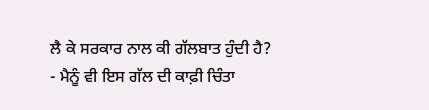ਲੈ ਕੇ ਸਰਕਾਰ ਨਾਲ ਕੀ ਗੱਲਬਾਤ ਹੁੰਦੀ ਹੈ?
- ਮੈਨੂੰ ਵੀ ਇਸ ਗੱਲ ਦੀ ਕਾਫ਼ੀ ਚਿੰਤਾ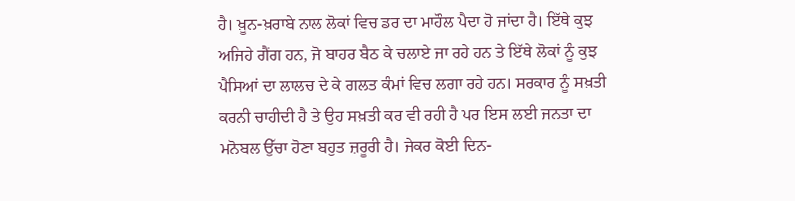ਹੈ। ਖ਼ੂਨ-ਖ਼ਰਾਬੇ ਨਾਲ ਲੋਕਾਂ ਵਿਚ ਡਰ ਦਾ ਮਾਹੌਲ ਪੈਦਾ ਹੋ ਜਾਂਦਾ ਹੈ। ਇੱਥੇ ਕੁਝ ਅਜਿਹੇ ਗੈਂਗ ਹਨ, ਜੋ ਬਾਹਰ ਬੈਠ ਕੇ ਚਲਾਏ ਜਾ ਰਹੇ ਹਨ ਤੇ ਇੱਥੇ ਲੋਕਾਂ ਨੂੰ ਕੁਝ ਪੈਸਿਆਂ ਦਾ ਲਾਲਚ ਦੇ ਕੇ ਗਲਤ ਕੰਮਾਂ ਵਿਚ ਲਗਾ ਰਹੇ ਹਨ। ਸਰਕਾਰ ਨੂੰ ਸਖ਼ਤੀ ਕਰਨੀ ਚਾਹੀਦੀ ਹੈ ਤੇ ਉਹ ਸਖ਼ਤੀ ਕਰ ਵੀ ਰਹੀ ਹੈ ਪਰ ਇਸ ਲਈ ਜਨਤਾ ਦਾ ਮਨੋਬਲ ਉੱਚਾ ਹੋਣਾ ਬਹੁਤ ਜ਼ਰੂਰੀ ਹੈ। ਜੇਕਰ ਕੋਈ ਦਿਨ-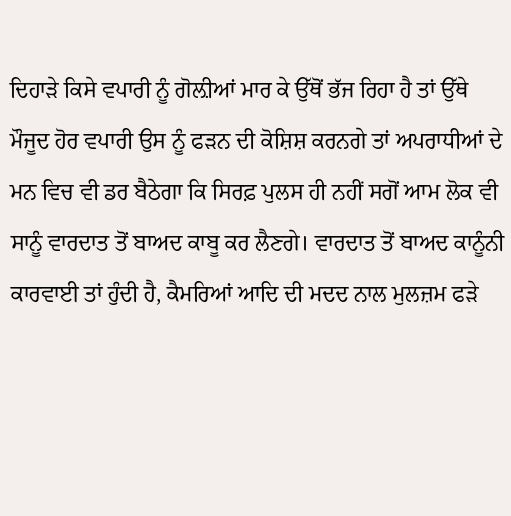ਦਿਹਾੜੇ ਕਿਸੇ ਵਪਾਰੀ ਨੂੰ ਗੋਲ਼ੀਆਂ ਮਾਰ ਕੇ ਉੱਥੋਂ ਭੱਜ ਰਿਹਾ ਹੈ ਤਾਂ ਉੱਥੇ ਮੌਜੂਦ ਹੋਰ ਵਪਾਰੀ ਉਸ ਨੂੰ ਫੜਨ ਦੀ ਕੋਸ਼ਿਸ਼ ਕਰਨਗੇ ਤਾਂ ਅਪਰਾਧੀਆਂ ਦੇ ਮਨ ਵਿਚ ਵੀ ਡਰ ਬੈਠੇਗਾ ਕਿ ਸਿਰਫ਼ ਪੁਲਸ ਹੀ ਨਹੀਂ ਸਗੋਂ ਆਮ ਲੋਕ ਵੀ ਸਾਨੂੰ ਵਾਰਦਾਤ ਤੋਂ ਬਾਅਦ ਕਾਬੂ ਕਰ ਲੈਣਗੇ। ਵਾਰਦਾਤ ਤੋਂ ਬਾਅਦ ਕਾਨੂੰਨੀ ਕਾਰਵਾਈ ਤਾਂ ਹੁੰਦੀ ਹੈ, ਕੈਮਰਿਆਂ ਆਦਿ ਦੀ ਮਦਦ ਨਾਲ ਮੁਲਜ਼ਮ ਫੜੇ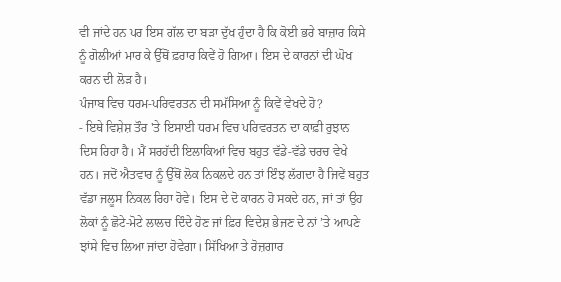ਵੀ ਜਾਂਦੇ ਹਨ ਪਰ ਇਸ ਗੱਲ ਦਾ ਬੜਾ ਦੁੱਖ ਹੁੰਦਾ ਹੈ ਕਿ ਕੋਈ ਭਰੇ ਬਾਜ਼ਾਰ ਕਿਸੇ ਨੂੰ ਗੋਲੀਆਂ ਮਾਰ ਕੇ ਉੱਥੋਂ ਫ਼ਰਾਰ ਕਿਵੇਂ ਹੋ ਗਿਆ। ਇਸ ਦੇ ਕਾਰਨਾਂ ਦੀ ਘੋਖ ਕਰਨ ਦੀ ਲੋੜ ਹੈ।
ਪੰਜਾਬ ਵਿਚ ਧਰਮ-ਪਰਿਵਰਤਨ ਦੀ ਸਮੱਸਿਆ ਨੂੰ ਕਿਵੇਂ ਵੇਖਦੇ ਹੋ?
- ਇਥੇ ਵਿਸ਼ੇਸ਼ ਤੌਰ 'ਤੇ ਇਸਾਈ ਧਰਮ ਵਿਚ ਪਰਿਵਰਤਨ ਦਾ ਕਾਫ਼ੀ ਰੁਝਾਨ ਦਿਸ ਰਿਹਾ ਹੈ। ਮੈਂ ਸਰਹੱਦੀ ਇਲਾਕਿਆਂ ਵਿਚ ਬਹੁਤ ਵੱਡੇ-ਵੱਡੇ ਚਰਚ ਵੇਖੇ ਹਨ। ਜਦੋਂ ਐਤਵਾਰ ਨੂੰ ਉੱਥੋਂ ਲੋਕ ਨਿਕਲਦੇ ਹਨ ਤਾਂ ਇੰਝ ਲੱਗਦਾ ਹੈ ਜਿਵੇਂ ਬਹੁਤ ਵੱਡਾ ਜਲੂਸ ਨਿਕਲ ਰਿਹਾ ਹੋਵੇ। ਇਸ ਦੇ ਦੋ ਕਾਰਨ ਹੋ ਸਕਦੇ ਹਨ, ਜਾਂ ਤਾਂ ਉਹ ਲੋਕਾਂ ਨੂੰ ਛੋਟੇ-ਮੋਟੇ ਲਾਲਚ ਦਿੰਦੇ ਹੋਣ ਜਾਂ ਫ਼ਿਰ ਵਿਦੇਸ਼ ਭੇਜਣ ਦੇ ਨਾਂ ’ਤੇ ਆਪਣੇ ਝਾਂਸੇ ਵਿਚ ਲਿਆ ਜਾਂਦਾ ਹੋਵੇਗਾ। ਸਿੱਖਿਆ ਤੇ ਰੋਜ਼ਗਾਰ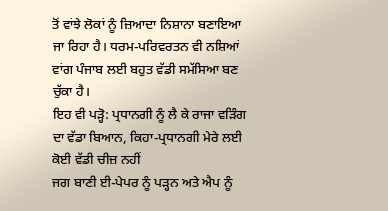ਤੋਂ ਵਾਂਝੇ ਲੋਕਾਂ ਨੂੰ ਜ਼ਿਆਦਾ ਨਿਸ਼ਾਨਾ ਬਣਾਇਆ ਜਾ ਰਿਹਾ ਹੈ। ਧਰਮ-ਪਰਿਵਰਤਨ ਵੀ ਨਸ਼ਿਆਂ ਵਾਂਗ ਪੰਜਾਬ ਲਈ ਬਹੁਤ ਵੱਡੀ ਸਮੱਸਿਆ ਬਣ ਚੁੱਕਾ ਹੈ।
ਇਹ ਵੀ ਪੜ੍ਹੋ: ਪ੍ਰਧਾਨਗੀ ਨੂੰ ਲੈ ਕੇ ਰਾਜਾ ਵੜਿੰਗ ਦਾ ਵੱਡਾ ਬਿਆਨ, ਕਿਹਾ-ਪ੍ਰਧਾਨਗੀ ਮੇਰੇ ਲਈ ਕੋਈ ਵੱਡੀ ਚੀਜ਼ ਨਹੀਂ
ਜਗ ਬਾਣੀ ਈ-ਪੇਪਰ ਨੂੰ ਪੜ੍ਹਨ ਅਤੇ ਐਪ ਨੂੰ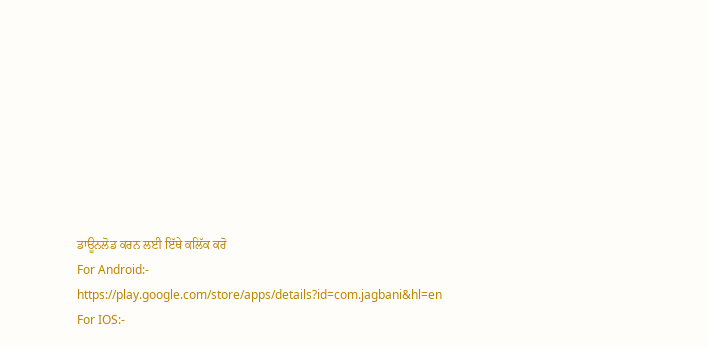ਡਾਊਨਲੋਡ ਕਰਨ ਲਈ ਇੱਥੇ ਕਲਿੱਕ ਕਰੋ
For Android:- https://play.google.com/store/apps/details?id=com.jagbani&hl=en
For IOS:-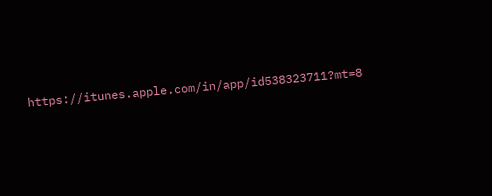https://itunes.apple.com/in/app/id538323711?mt=8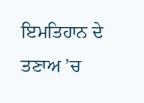ਇਮਤਿਹਾਨ ਦੇ ਤਣਾਅ ’ਚ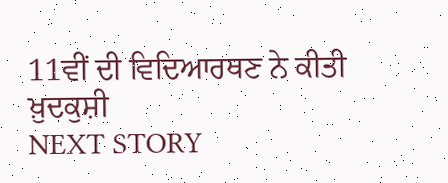11ਵੀਂ ਦੀ ਵਿਦਿਆਰਥਣ ਨੇ ਕੀਤੀ ਖ਼ੁਦਕੁਸ਼ੀ
NEXT STORY